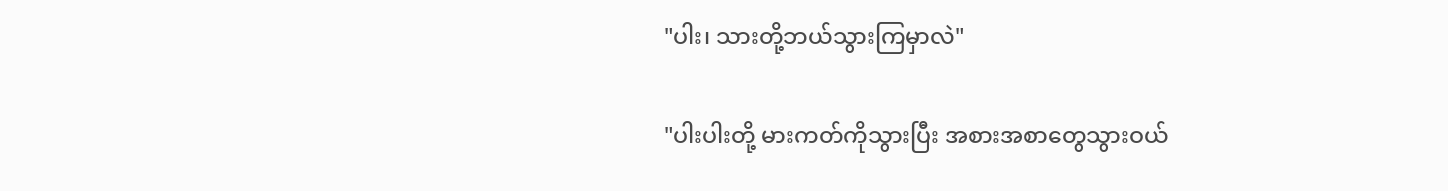"ပါး၊ သားတို့ဘယ်သွားကြမှာလဲ"

"ပါးပါးတို့ မားကတ်ကိုသွားပြီး အစားအစာတွေသွားဝယ်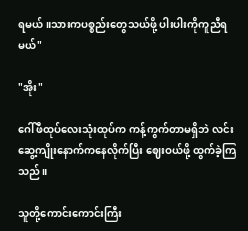ရမယ်။သားကပစ္စည်းတွေသယ်ဖို့ ပါးပါးကိုကူညီရမယ်"

"အိုး"

ဂေါ်ဖီထုပ်လေးသုံးထုပ်က ကန့်ကွက်တာမရှိဘဲ လင်းဆွေ့ကျိုးနောက်ကနေလိုက်ပြီး ဈေးဝယ်ဖို့ ထွက်ခဲ့ကြသည်။

သူတို့ကောင်းကောင်းကြီး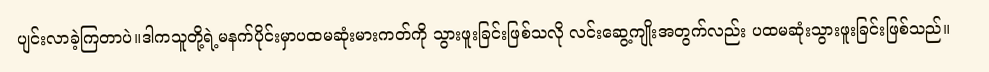ပျင်းလာခဲ့ကြတာပဲ။ဒါကသူတို့ရဲ့မနက်ပိုင်းမှာပထမဆုံးမားကတ်ကို သွားဖူးခြင်းဖြစ်သလို လင်းဆွေ့ကျိုးအတွက်လည်း ပထမဆုံးသွားဖူးခြင်းဖြစ်သည်။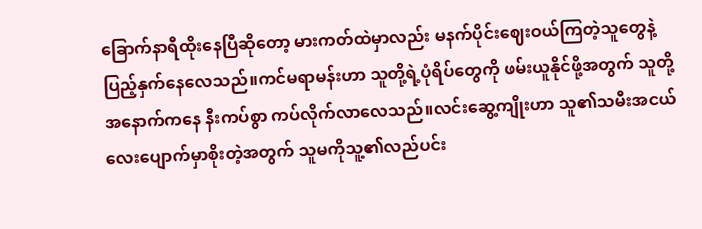ခြောက်နာရီထိုးနေပြီဆိုတော့ မားကတ်ထဲမှာလည်း မနက်ပိုင်းဈေးဝယ်ကြတဲ့သူတွေနဲ့ပြည့်နှက်နေလေသည်။ကင်မရာမန်းဟာ သူတို့ရဲ့ပုံရိပ်တွေကို ဖမ်းယူနိုင်ဖို့အတွက် သူ‌တို့အနောက်ကနေ နီးကပ်စွာ ကပ်လိုက်လာလေသည်။လင်းဆွေ့ကျိုးဟာ သူ၏သမီးအငယ်လေးပျောက်မှာစိုးတဲ့အတွက် သူမကိုသူ့၏လည်ပင်း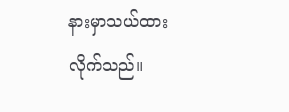နားမှာသယ်ထားလိုက်သည်။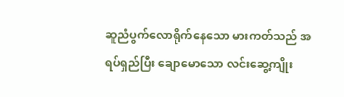ဆူညံပွက်လောရိုက်နေသော မားကတ်သည် အရပ်ရှည်ပြီး ချောမောသော လင်းဆွေ့ကျိုး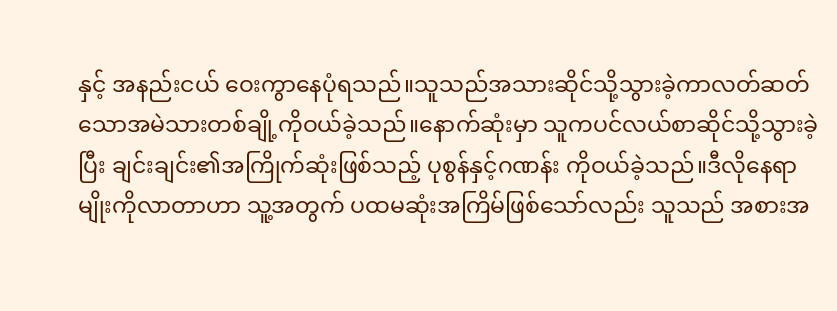နှင့် အနည်းငယ် ဝေးကွာနေပုံရသည်။သူသည်အသားဆိုင်သို့သွားခဲ့ကာလတ်ဆတ်သောအမဲသားတစ်ချို့ကိုဝယ်ခဲ့သည်။နောက်ဆုံးမှာ သူကပင်လယ်စာဆိုင်သို့သွားခဲ့ပြီး ချင်းချင်း၏အကြိုက်ဆုံးဖြစ်သည့် ပုစွန်နှင့်ဂဏန်း ကိုဝယ်ခဲ့သည်။ဒီလိုနေရာမျိုးကိုလာတာဟာ သူ့အတွက် ပထမဆုံးအကြိမ်ဖြစ်သော်လည်း သူသည် အစားအ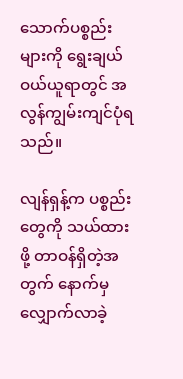သောက်ပစ္စည်းများကို ရွေးချယ်ဝယ်ယူရာတွင် အလွန်ကျွမ်းကျင်ပုံရသည်။

လျန်ရှန့်က ပစ္စည်းတွေကို သယ်ထားဖို့ တာဝန်ရှိတဲ့အတွက် နောက်မှလျှောက်လာခဲ့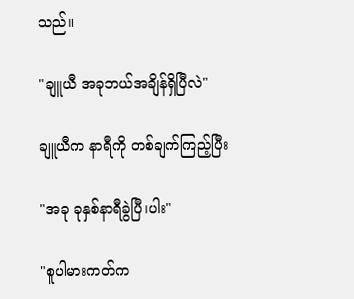သည်။

"ချူယီ အခုဘယ်အချိန်ရှိပြီလဲ"

ချူယီက နာရီကို တစ်ချက်ကြည့်ပြီး

"အခု ခုနှစ်နာရီခွဲပြီ၊ပါး"

"စူပါမားကတ်က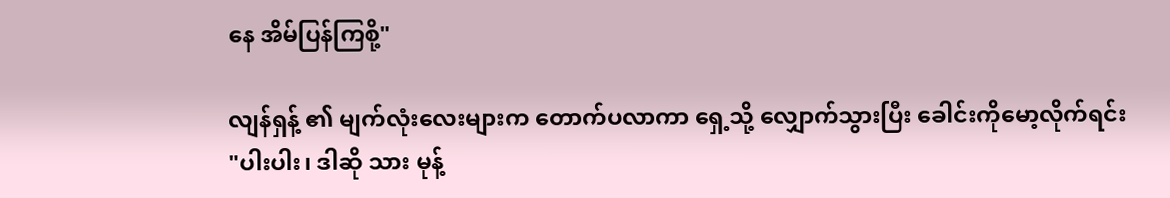နေ အိမ်ပြန်ကြစို့"

လျန်ရှန့် ၏ မျက်လုံး‌လေးများက တောက်ပလာကာ ရှေ့သို့ လျှောက်သွားပြီး ခေါင်းကိုမော့လိုက်ရင်း
"ပါးပါး၊ ဒါဆို သား မုန့်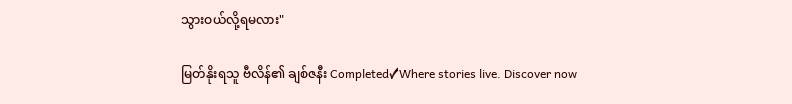သွားဝယ်လို့ရမလား"

မြတ်နိုးရသူ ဗီလိန်၏ ချစ်ဇနီး Completed✓Where stories live. Discover now